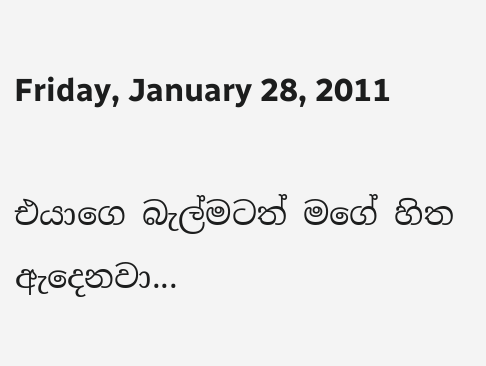Friday, January 28, 2011

එයාගෙ බැල්මටත් මගේ හිත ඇදෙනවා...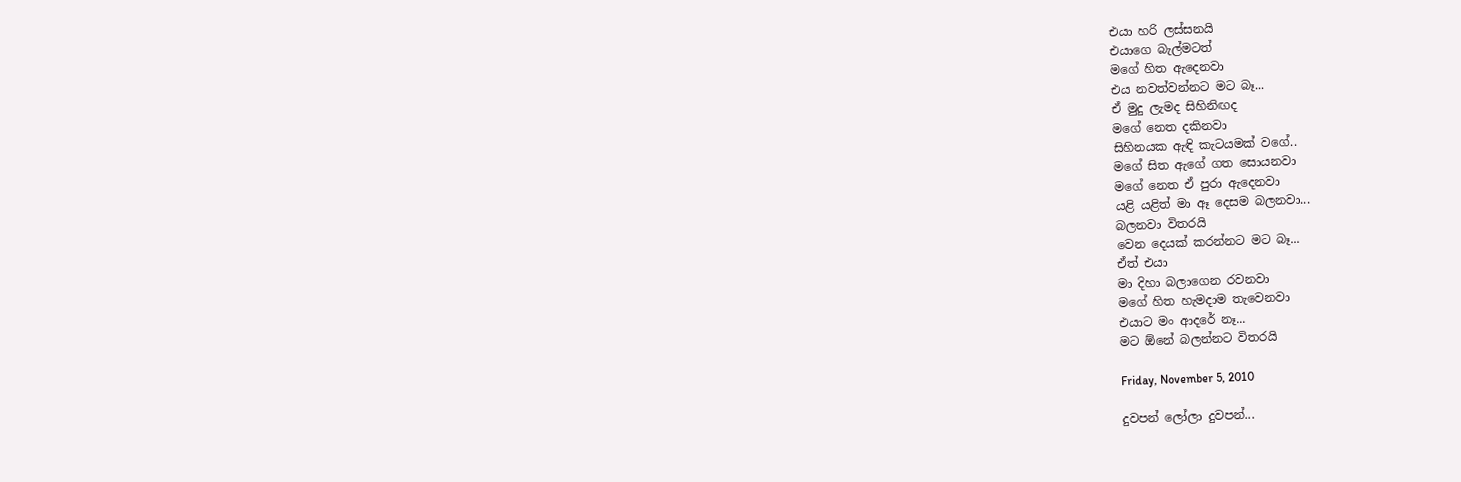එයා හරි ලස්සනයි
එයාගෙ බැල්මටත්
මගේ හිත ඇදෙනවා
එය නවත්වන්නට මට බෑ...
ඒ මුදු ලැමද සිහිනිඟද
මගේ නෙත දකිනවා
සිහිනයක ඇඳි කැටයමක් වගේ..
මගේ සිත ඇගේ ගත සොයනවා
මගේ නෙත ඒ පුරා ඇදෙනවා
යළි යළිත් මා ඈ දෙසම බලනවා...
බලනවා විතරයි
වෙන දෙයක් කරන්නට මට බෑ...
ඒත් එයා
මා දිහා බලාගෙන රවනවා
මගේ හිත හැමදාම තැවෙනවා
එයාට මං ආදරේ නෑ...
මට ඕනේ බලන්නට විතරයි

Friday, November 5, 2010

දුවපන් ලෝලා දුවපන්...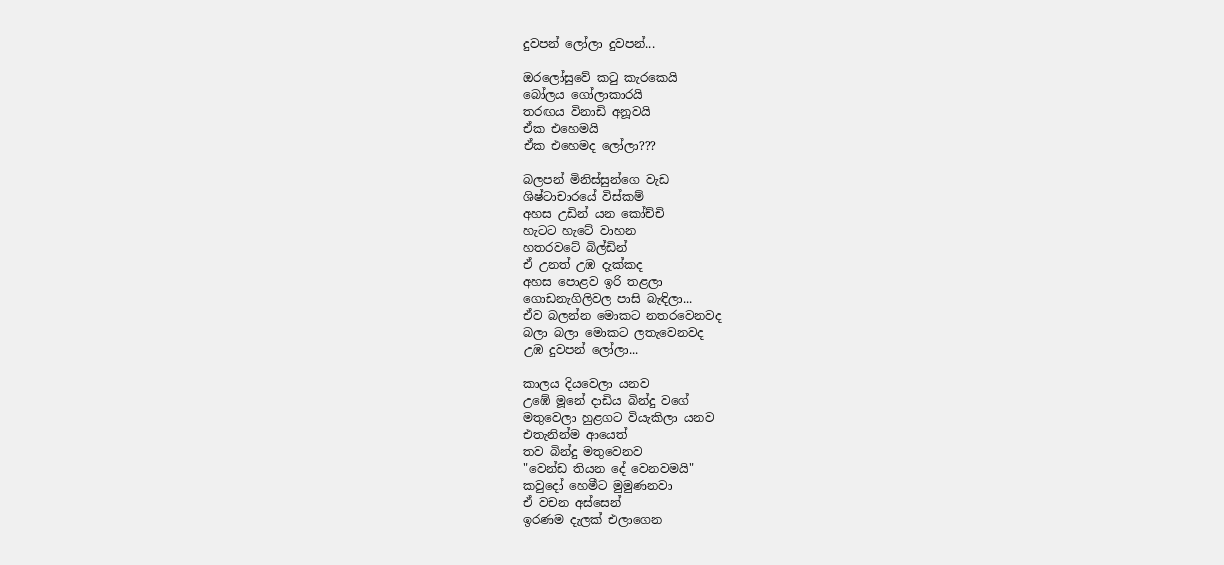දුවපන් ලෝලා දුවපන්...

ඔරලෝසුවේ කටු කැරකෙයි
බෝලය ගෝලාකාරයි
තරඟය විනාඩි අනූවයි
ඒක එහෙමයි
ඒක එහෙමද ලෝලා???

බලපන් මිනිස්සුන්ගෙ වැඩ
ශිෂ්ටාචාරයේ විස්කම්
අහස උඩින් යන කෝච්චි
හැටට හැටේ වාහන
හතරවටේ බිල්ඩින්
ඒ උනත් උඹ දැක්කද
අහස පොළව ඉරි තළලා
ගොඩනැගිලිවල පාසි බැඳිලා...
ඒව බලන්න මොකට නතරවෙනවද
බලා බලා මොකට ලතැවෙනවද
උඹ දුවපන් ලෝලා...

කාලය දියවෙලා යනව
උඹේ මූනේ දාඩිය බින්දු වගේ
මතුවෙලා හුළගට වි‍යැකිලා යනව
එතැනින්ම ආයෙත්
තව බින්දු මතුවෙනව
"වෙන්ඩ තියන දේ වෙනවමයි"
කවුදෝ හෙමීට මුමුණනවා
ඒ වචන අස්සෙන්
ඉරණම දැලක් එලාගෙන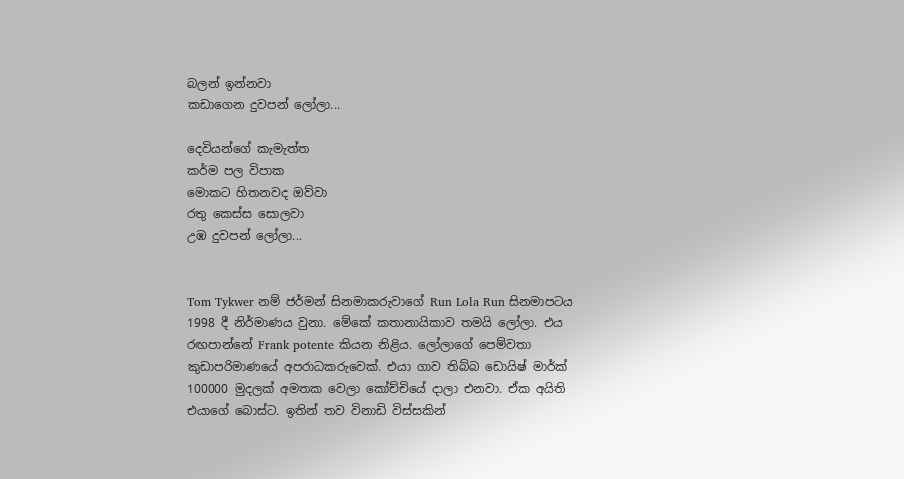බලන් ඉන්නවා
කඩාගෙන දුවපන් ලෝලා...

දෙවියන්ගේ කැමැත්ත
කර්ම පල විපාක
මොකට හිතනවද ඔව්වා
රතු කෙස්ස සොලවා
උඹ දුවපන් ලෝලා...


Tom Tykwer නම් ජර්මන් සිනමාකරුවාගේ Run Lola Run සිනමාපටය 1998 දී නිර්මාණය වුනා. මේකේ කතානායිකාව තමයි ලෝලා. එය රඟපාන්නේ Frank potente කියන නිළිය. ලෝලාගේ පෙම්වතා කුඩාපරිමාණයේ අපරාධකරුවෙක්. එයා ගාව තිබ්බ ඩොයිෂ් මාර්ක් 100000 මුදලක් අමතක වෙලා කෝච්චියේ දාලා එනවා. ඒක අයිති එයාගේ බොස්ට. ඉතින් තව විනාඩි විස්සකින්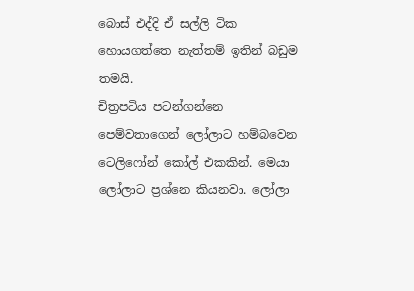බොස් එද්දි ඒ සල්ලි ටික හොයගත්තෙ නැත්තම් ඉතින් බඩුම තමයි.
චිත්‍රපටිය පටන්ගන්නෙ පෙම්වතාගෙන් ලෝලාට හම්බවෙන ටෙලිෆෝන් කෝල් එකකින්. මෙයා ලෝලාට ප්‍රශ්නෙ කියනවා. ලෝලා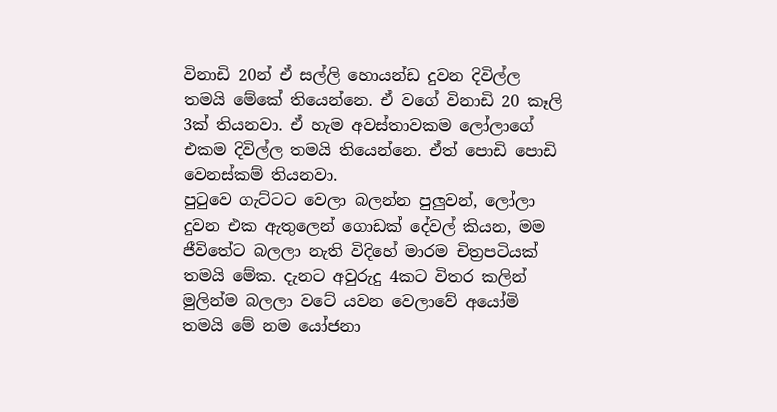විනාඩි 20න් ඒ සල්ලි හොයන්ඩ දුවන දිවිල්ල තමයි මේකේ තියෙන්නෙ. ඒ වගේ විනාඩි 20 කෑලි 3ක් තියනවා. ඒ හැම අවස්තාවකම ලෝලාගේ එකම දිවිල්ල තමයි තියෙන්නෙ. ඒත් පොඩි පොඩි වෙනස්කම් තියනවා.
පුටුවෙ ගැට්ටට වෙලා බලන්න පුලුවන්, ලෝලා දුවන එක ඇතුලෙන් ගොඩක් දේවල් කියන, මම ජීවිතේට බලලා නැති විදිහේ මාරම චිත්‍රපටියක් තමයි මේක. දැනට අවුරුදු 4කට විතර කලින් මුලින්ම බලලා වටේ යවන වෙලාවේ අයෝමි තමයි මේ නම යෝජනා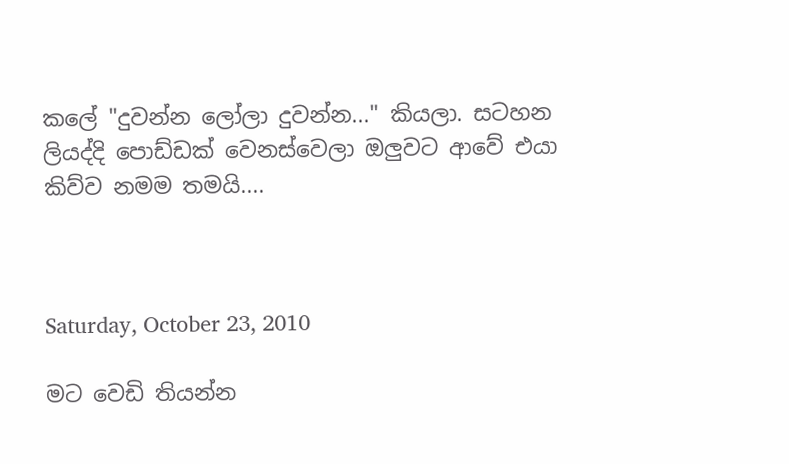කලේ "දුවන්න ලෝලා දුවන්න..." කියලා. සටහන ලියද්දි පොඩ්ඩක් වෙනස්වෙලා ඔලුවට ආවේ එයා කිව්ව නමම තමයි....



Saturday, October 23, 2010

මට වෙඩි තියන්න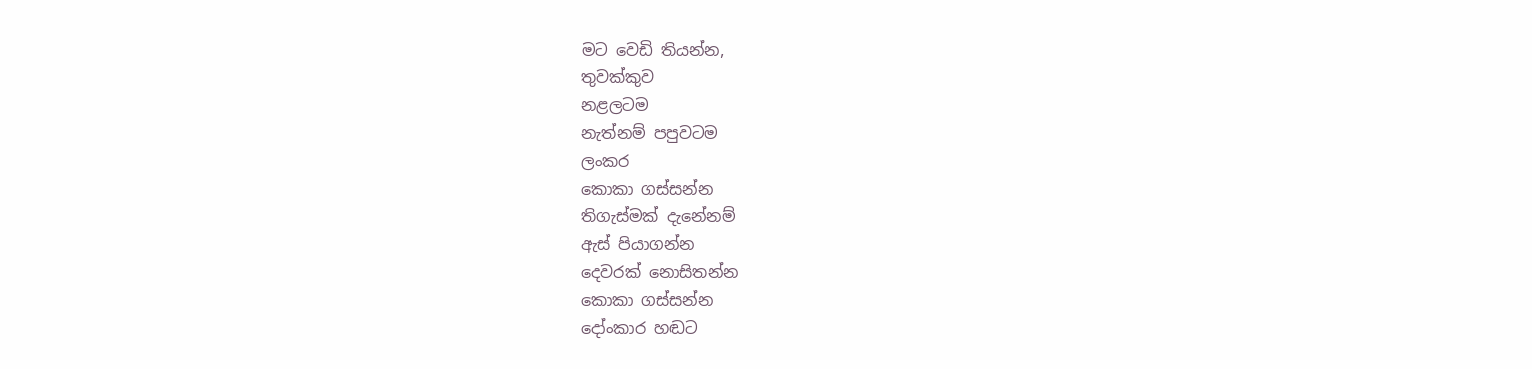මට වෙඩි තියන්න,
තුවක්කුව
නළලටම
නැත්නම් පපුවටම
ලංකර
කොකා ගස්සන්න
තිගැස්මක් දැනේනම්
ඇස් පියාගන්න
දෙවරක් නොසිතන්න
කොකා ගස්සන්න
දෝංකාර හඬට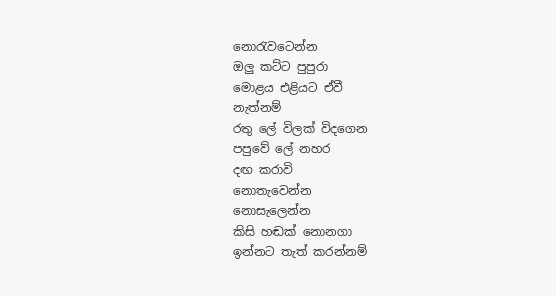නොරැවටෙන්න
ඔලු කට්ට පුපුරා
මොළය එළියට ඒවී
නැත්නම්
රතු ලේ විලක් විදගෙන
පපුවේ ලේ නහර
දඟ කරාවි
නොතැවෙන්න
නොසැලෙන්න
කිසි හඬක් නොනගා
ඉන්නට තැත් කරන්නම්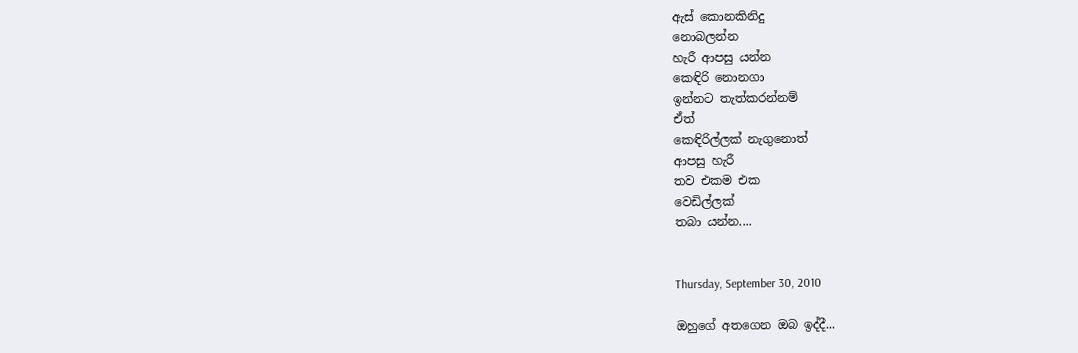ඇස් කොනකිනිදු
නොබලන්න
හැරී ආපසු යන්න
කෙඳිරි නොනගා
ඉන්නට තැත්කරන්නම්
ඒත්
කෙඳිරිල්ලක් නැගුනොත්
ආපසු හැරී
තව එකම එක
වෙඩිල්ලක්
තබා යන්න....


Thursday, September 30, 2010

ඔහුගේ අතගෙන ඔබ ඉද්දී...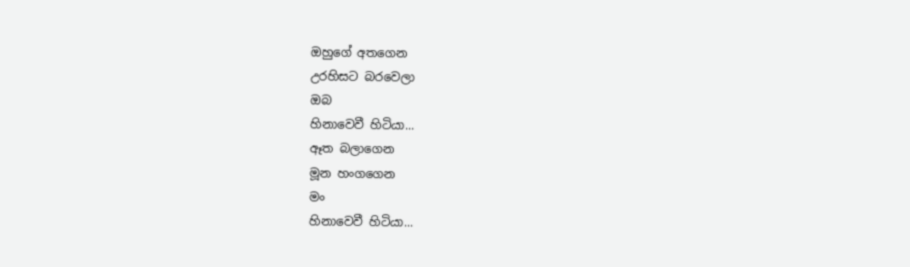ඔහුගේ අතගෙන
උරහිසට බරවෙලා
ඔබ
හිනාවෙවී හිටියා...
ඈත බලාගෙන
මූන හංගගෙන
මං
හිනාවෙවී හිටියා...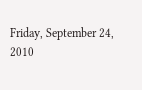Friday, September 24, 2010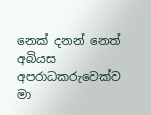නෙක් දනන් නෙත් අබියස
අපරාධකරුවෙක්ව
මා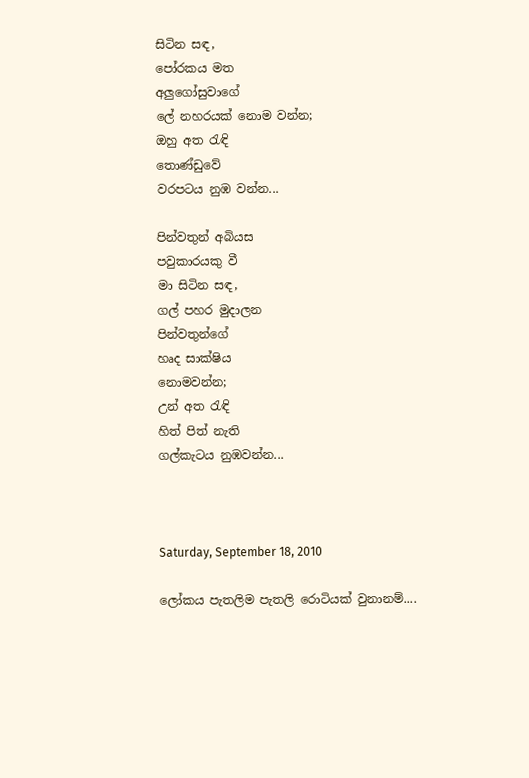සිටින සඳ,
පෝරකය මත
අලුගෝසුවාගේ
ලේ නහරයක් නොම වන්න;
ඔහු අත රැඳි
තොණ්ඩුවේ
වරපටය නුඹ වන්න...

පින්වතුන් අබියස
පවුකාරයකු වී
මා සිටින සඳ,
ගල් පහර මුදාලන
පින්වතුන්ගේ
හෘද සාක්ෂිය
නොමවන්න;
උන් අත රැඳි
හිත් පිත් නැති
ගල්කැටය නුඹවන්න...



Saturday, September 18, 2010

ලෝකය පැතලිම පැතලි රොටියක් වුනානම්....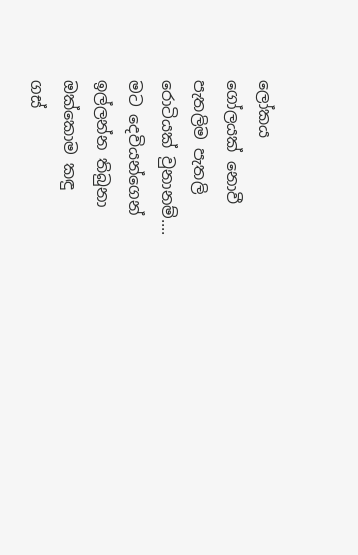ලෝකය
ගෝලයක් නොවී
පැතලිම පැතලි
රොටියක් වුනානම්....
මට දෙවියන්ගෙන්
ඉල්ලන්න තිබුනා
ඔක්කොම කඳු
ගස්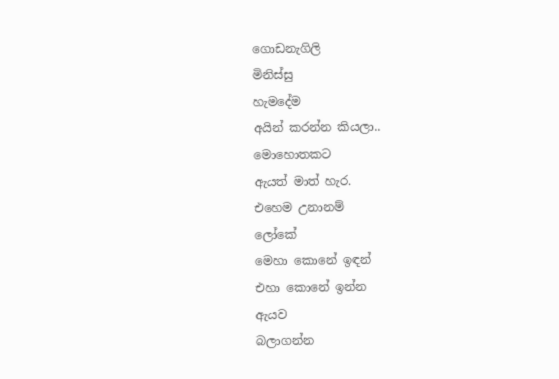ගොඩනැගිලි
මිනිස්සු
හැමදේම
අයින් කරන්න කියලා..
මොහොතකට
ඇයත් මාත් හැර.
එහෙම උනානම්
ලෝකේ
මෙහා කොනේ ඉඳන්
එහා කොනේ ඉන්න
ඇයව
බලාගන්න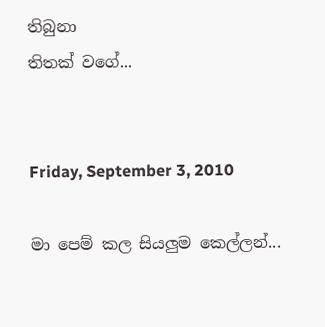තිබුනා
තිතක් වගේ...


Friday, September 3, 2010

මා පෙම් කල සියලුම කෙල්ලන්...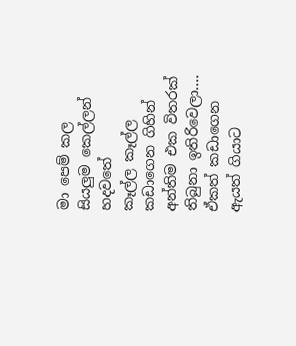මා පෙම් කල
සියලුම කෙල්ලන්
හදවතේ
කෑල්ල කෑල්ල
කඩාගෙන ගිහින්
අන්තිම එක විතරක්
තිබුනා ඉතිරිවෙලා....
ඒකත් කඩාගෙන
ඇයත් ගියාට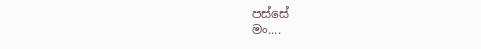පස්සේ
මං....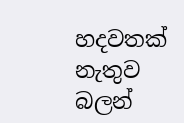හදවතක් නැතුව
බලන්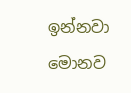ඉන්නවා
මොනව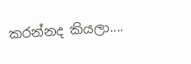කරන්නද කියලා....